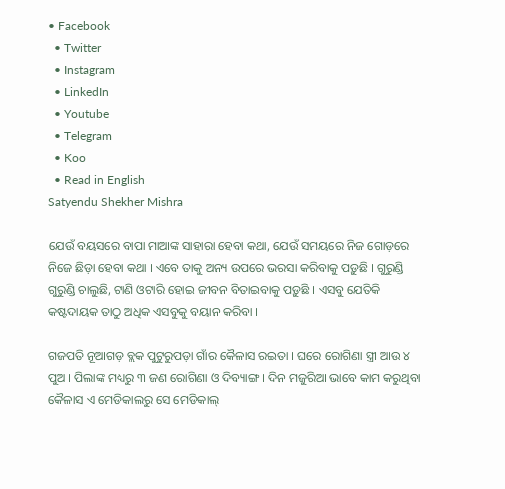• Facebook
  • Twitter
  • Instagram
  • LinkedIn
  • Youtube
  • Telegram
  • Koo
  • Read in English
Satyendu Shekher Mishra

ଯେଉଁ ବୟସରେ ବାପା ମାଆଙ୍କ ସାହାରା ହେବା କଥା, ଯେଉଁ ସମୟରେ ନିଜ ଗୋଡ଼ରେ ନିଜେ ଛିଡ଼ା ହେବା କଥା । ଏବେ ତାକୁ ଅନ୍ୟ ଉପରେ ଭରସା କରିବାକୁ ପଡ଼ୁଛି । ଗୁରୁଣ୍ଡି ଗୁରୁଣ୍ଡି ଚାଲୁଛି, ଟାଣି ଓଟାରି ହୋଇ ଜୀବନ ବିତାଇବାକୁ ପଡ଼ୁଛି । ଏସବୁ ଯେତିକି କଷ୍ଟଦାୟକ ତାଠୁ ଅଧିକ ଏସବୁକୁ ବୟାନ କରିବା ।

ଗଜପତି ନୂଆଗଡ଼ ବ୍ଲକ ପୁଟୁରୁପଡ଼ା ଗାଁର କୈଳାସ ରଇତା । ଘରେ ରୋଗିଣା ସ୍ତ୍ରୀ ଆଉ ୪ ପୁଅ । ପିଲାଙ୍କ ମଧ୍ୟରୁ ୩ ଜଣ ରୋଗିଣା ଓ ଦିବ୍ୟାଙ୍ଗ । ଦିନ ମଜୁରିଆ ଭାବେ କାମ କରୁଥିବା କୈଳାସ ଏ ମେଡିକାଲରୁ ସେ ମେଡିକାଲ୍‌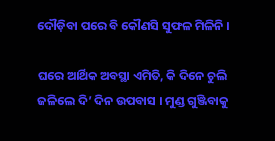ଦୌଡ଼ିବା ପରେ ବି କୌଣସି ସୁଫଳ ମିଳିନି ।

ଘରେ ଆର୍ଥିକ ଅବସ୍ଥା ଏମିତି, କି ଦିନେ ଚୁଲି ଜଳିଲେ ଦି’ ଦିନ ଉପବାସ । ମୁଣ୍ଡ ଗୁଞ୍ଜିବାକୁ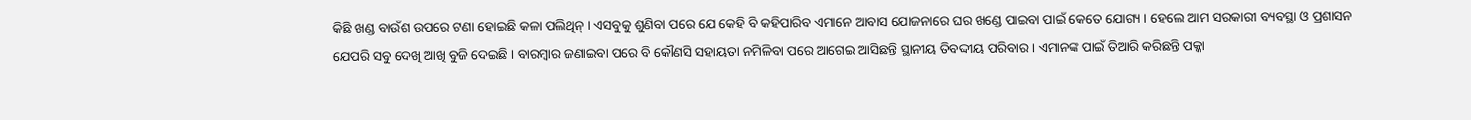କିଛି ଖଣ୍ଡ ବାଉଁଶ ଉପରେ ଟଣା ହୋଇଛି କଳା ପଲିଥିନ୍ । ଏସବୁକୁ ଶୁଣିବା ପରେ ଯେ କେହି ବି କହିପାରିବ ଏମାନେ ଆବାସ ଯୋଜନାରେ ଘର ଖଣ୍ଡେ ପାଇବା ପାଇଁ କେତେ ଯୋଗ୍ୟ । ହେଲେ ଆମ ସରକାରୀ ବ୍ୟବସ୍ଥା ଓ ପ୍ରଶାସନ ଯେପରି ସବୁ ଦେଖି ଆଖି ବୁଜି ଦେଇଛି । ବାରମ୍ବାର ଜଣାଇବା ପରେ ବି କୌଣସି ସହାୟତା ନମିଳିବା ପରେ ଆଗେଇ ଆସିଛନ୍ତି ସ୍ଥାନୀୟ ତିବଦ୍ଦୀୟ ପରିବାର । ଏମାନଙ୍କ ପାଇଁ ତିଆରି କରିଛନ୍ତି ପକ୍କା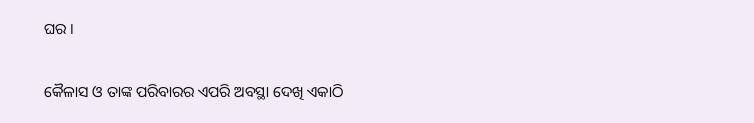ଘର ।

କୈଳାସ ଓ ତାଙ୍କ ପରିବାରର ଏପରି ଅବସ୍ଥା ଦେଖି ଏକାଠି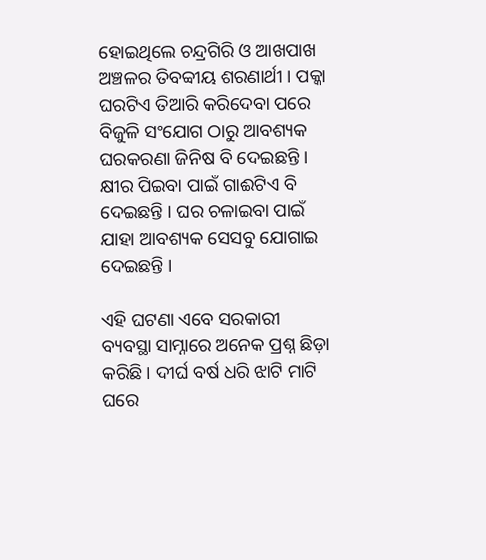ହୋଇଥିଲେ ଚନ୍ଦ୍ରଗିରି ଓ ଆଖପାଖ ଅଞ୍ଚଳର ତିବବ୍ବୀୟ ଶରଣାର୍ଥୀ । ପକ୍କା ଘରଟିଏ ତିଆରି କରିଦେବା ପରେ ବିଜୁଳି ସଂଯୋଗ ଠାରୁ ଆବଶ୍ୟକ ଘରକରଣା ଜିନିଷ ବି ଦେଇଛନ୍ତି । କ୍ଷୀର ପିଇବା ପାଇଁ ଗାଈଟିଏ ବି ଦେଇଛନ୍ତି । ଘର ଚଳାଇବା ପାଇଁ ଯାହା ଆବଶ୍ୟକ ସେସବୁ ଯୋଗାଇ ଦେଇଛନ୍ତି ।

ଏହି ଘଟଣା ଏବେ ସରକାରୀ ବ୍ୟବସ୍ଥା ସାମ୍ନାରେ ଅନେକ ପ୍ରଶ୍ନ ଛିଡ଼ା କରିଛି । ଦୀର୍ଘ ବର୍ଷ ଧରି ଝାଟି ମାଟି ଘରେ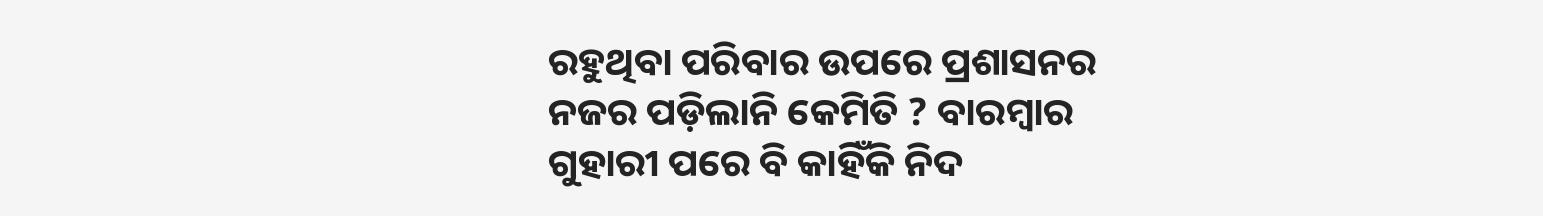ରହୁଥିବା ପରିବାର ଉପରେ ପ୍ରଶାସନର ନଜର ପଡ଼ିଲାନି କେମିତି ? ବାରମ୍ବାର ଗୁହାରୀ ପରେ ବି କାହିଁକି ନିଦ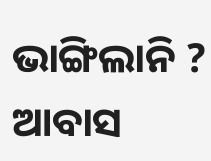ଭାଙ୍ଗିଲାନି ? ଆବାସ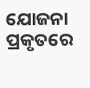ଯୋଜନା ପ୍ରକୃତରେ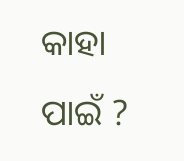କାହା ପାଇଁ ?